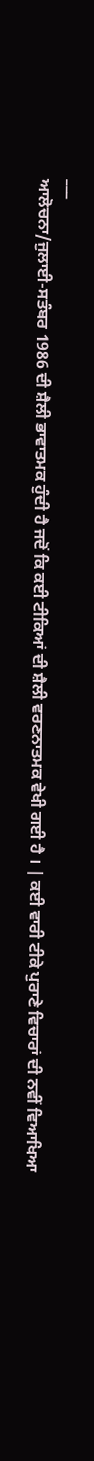___
ਆਲੋਚਨਾ/ਜੁਲਾਈ-ਸਤੰਬਰ 1986 ਦੀ ਸ਼ੈਲੀ ਭਾਵਾਤਮਕ ਹੁੰਦੀ ਹੈ ਜਦੋਂ ਕਿ ਕਈ ਟੀਕਿਆਂ ਦੀ ਸ਼ੈਲੀ ਵਰਣਨਾਤਮਕ ਵੇਖੀ ਗਈ ਹੈ । | ਕਈ ਵਾਰੀ ਟੀਕੇ ਪੁਰਾਣੇ ਵਿਚਾਰਾਂ ਦੀ ਨਵੀਂ ਵਿਆਖਿਆ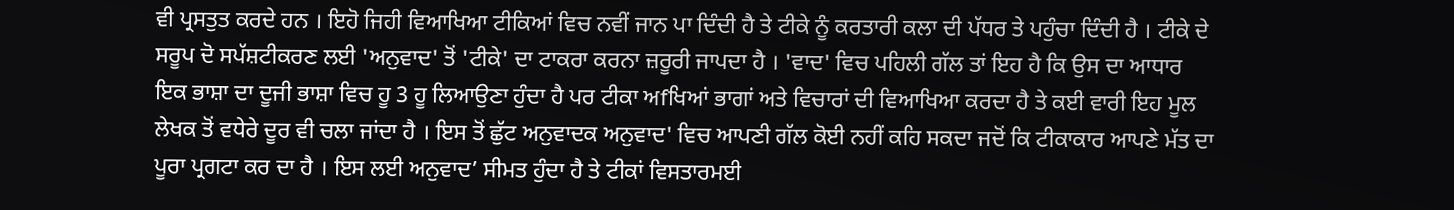ਵੀ ਪ੍ਰਸਤੁਤ ਕਰਦੇ ਹਨ । ਇਹੋ ਜਿਹੀ ਵਿਆਖਿਆ ਟੀਕਿਆਂ ਵਿਚ ਨਵੀਂ ਜਾਨ ਪਾ ਦਿੰਦੀ ਹੈ ਤੇ ਟੀਕੇ ਨੂੰ ਕਰਤਾਰੀ ਕਲਾ ਦੀ ਪੱਧਰ ਤੇ ਪਹੁੰਚਾ ਦਿੰਦੀ ਹੈ । ਟੀਕੇ ਦੇ ਸਰੂਪ ਦੋ ਸਪੱਸ਼ਟੀਕਰਣ ਲਈ 'ਅਨੁਵਾਦ' ਤੋਂ 'ਟੀਕੇ' ਦਾ ਟਾਕਰਾ ਕਰਨਾ ਜ਼ਰੂਰੀ ਜਾਪਦਾ ਹੈ । 'ਵਾਦ' ਵਿਚ ਪਹਿਲੀ ਗੱਲ ਤਾਂ ਇਹ ਹੈ ਕਿ ਉਸ ਦਾ ਆਧਾਰ ਇਕ ਭਾਸ਼ਾ ਦਾ ਦੂਜੀ ਭਾਸ਼ਾ ਵਿਚ ਹੂ 3 ਹੂ ਲਿਆਉਣਾ ਹੁੰਦਾ ਹੈ ਪਰ ਟੀਕਾ ਅfਖਿਆਂ ਭਾਗਾਂ ਅਤੇ ਵਿਚਾਰਾਂ ਦੀ ਵਿਆਖਿਆ ਕਰਦਾ ਹੈ ਤੇ ਕਈ ਵਾਰੀ ਇਹ ਮੂਲ ਲੇਖਕ ਤੋਂ ਵਧੇਰੇ ਦੂਰ ਵੀ ਚਲਾ ਜਾਂਦਾ ਹੈ । ਇਸ ਤੋਂ ਛੁੱਟ ਅਨੁਵਾਦਕ ਅਨੁਵਾਦ' ਵਿਚ ਆਪਣੀ ਗੱਲ ਕੋਈ ਨਹੀਂ ਕਹਿ ਸਕਦਾ ਜਦੋਂ ਕਿ ਟੀਕਾਕਾਰ ਆਪਣੇ ਮੱਤ ਦਾ ਪੂਰਾ ਪ੍ਰਗਟਾ ਕਰ ਦਾ ਹੈ । ਇਸ ਲਈ ਅਨੁਵਾਦ’ ਸੀਮਤ ਹੁੰਦਾ ਹੈ ਤੇ ਟੀਕਾਂ ਵਿਸਤਾਰਮਈ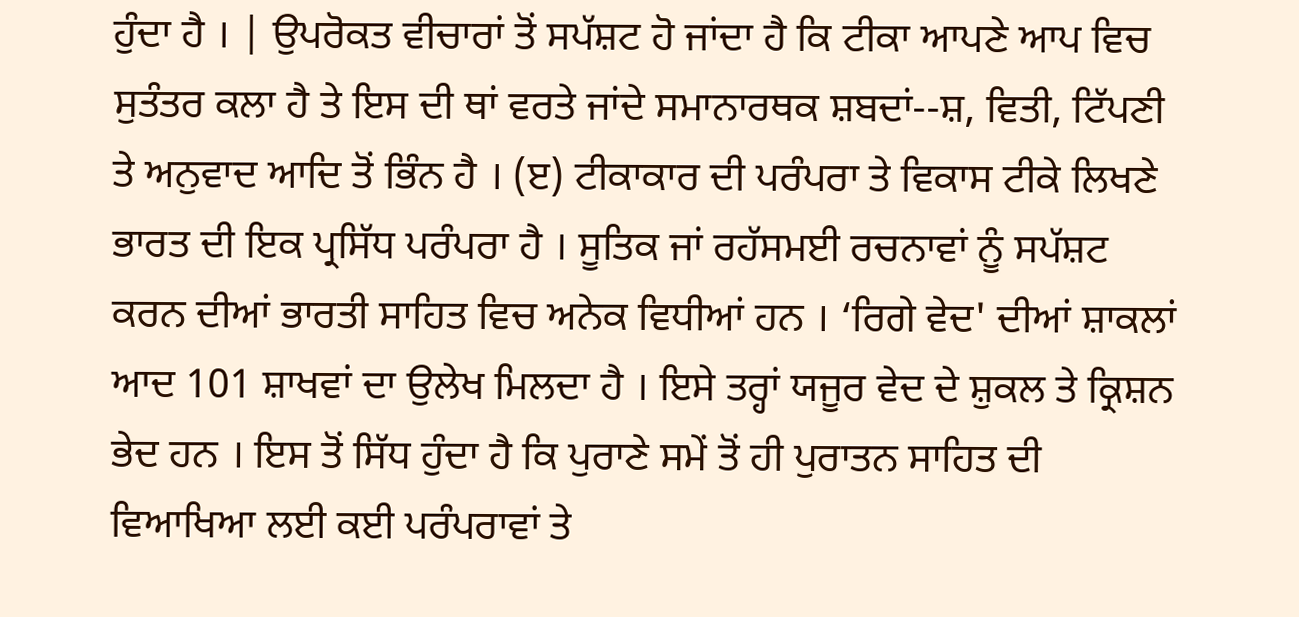ਹੁੰਦਾ ਹੈ । | ਉਪਰੋਕਤ ਵੀਚਾਰਾਂ ਤੋਂ ਸਪੱਸ਼ਟ ਹੋ ਜਾਂਦਾ ਹੈ ਕਿ ਟੀਕਾ ਆਪਣੇ ਆਪ ਵਿਚ ਸੁਤੰਤਰ ਕਲਾ ਹੈ ਤੇ ਇਸ ਦੀ ਥਾਂ ਵਰਤੇ ਜਾਂਦੇ ਸਮਾਨਾਰਥਕ ਸ਼ਬਦਾਂ--ਸ਼, ਵਿਤੀ, ਟਿੱਪਣੀ ਤੇ ਅਨੁਵਾਦ ਆਦਿ ਤੋਂ ਭਿੰਨ ਹੈ । (ੲ) ਟੀਕਾਕਾਰ ਦੀ ਪਰੰਪਰਾ ਤੇ ਵਿਕਾਸ ਟੀਕੇ ਲਿਖਣੇ ਭਾਰਤ ਦੀ ਇਕ ਪ੍ਰਸਿੱਧ ਪਰੰਪਰਾ ਹੈ । ਸੂਤਿਕ ਜਾਂ ਰਹੱਸਮਈ ਰਚਨਾਵਾਂ ਨੂੰ ਸਪੱਸ਼ਟ ਕਰਨ ਦੀਆਂ ਭਾਰਤੀ ਸਾਹਿਤ ਵਿਚ ਅਨੇਕ ਵਿਧੀਆਂ ਹਨ । ‘ਰਿਗੇ ਵੇਦ' ਦੀਆਂ ਸ਼ਾਕਲਾਂ ਆਦ 101 ਸ਼ਾਖਵਾਂ ਦਾ ਉਲੇਖ ਮਿਲਦਾ ਹੈ । ਇਸੇ ਤਰ੍ਹਾਂ ਯਜੂਰ ਵੇਦ ਦੇ ਸ਼ੁਕਲ ਤੇ ਕ੍ਰਿਸ਼ਨ ਭੇਦ ਹਨ । ਇਸ ਤੋਂ ਸਿੱਧ ਹੁੰਦਾ ਹੈ ਕਿ ਪੁਰਾਣੇ ਸਮੇਂ ਤੋਂ ਹੀ ਪੁਰਾਤਨ ਸਾਹਿਤ ਦੀ ਵਿਆਖਿਆ ਲਈ ਕਈ ਪਰੰਪਰਾਵਾਂ ਤੇ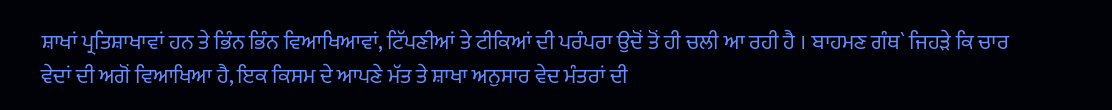ਸ਼ਾਖਾਂ ਪ੍ਰਤਿਸ਼ਾਖਾਵਾਂ ਹਨ ਤੇ ਭਿੰਨ ਭਿੰਨ ਵਿਆਖਿਆਵਾਂ, ਟਿੱਪਣੀਆਂ ਤੇ ਟੀਕਿਆਂ ਦੀ ਪਰੰਪਰਾ ਉਦੋਂ ਤੋਂ ਹੀ ਚਲੀ ਆ ਰਹੀ ਹੈ । ਬਾਹਮਣ ਗੰਥ` ਜਿਹੜੇ ਕਿ ਚਾਰ ਵੇਦਾਂ ਦੀ ਅਗੋਂ ਵਿਆਖਿਆ ਹੈ, ਇਕ ਕਿਸਮ ਦੇ ਆਪਣੇ ਮੱਤ ਤੇ ਸ਼ਾਖਾ ਅਨੁਸਾਰ ਵੇਦ ਮੰਤਰਾਂ ਦੀ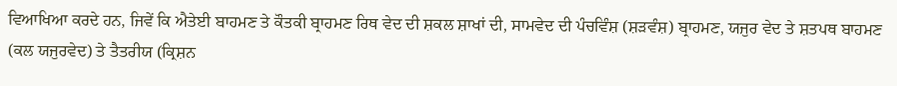ਵਿਆਖਿਆ ਕਰਦੇ ਹਨ, ਜਿਵੇਂ ਕਿ ਐਤੇਈ ਬਾਹਮਣ ਤੇ ਕੌਤਕੀ ਬ੍ਰਾਹਮਣ ਰਿਥ ਵੇਦ ਦੀ ਸ਼ਕਲ ਸ਼ਾਖਾਂ ਦੀ, ਸਾਮਵੇਦ ਦੀ ਪੰਚਵਿੰਸ਼ (ਸ਼ੜਵੰਸ਼) ਬ੍ਰਾਹਮਣ, ਯਜੁਰ ਵੇਦ ਤੇ ਸ਼ਤਪਥ ਬਾਹਮਣ (ਕਲ ਯਜੁਰਵੇਦ) ਤੇ ਤੈਤਰੀਯ (ਕ੍ਰਿਸ਼ਨ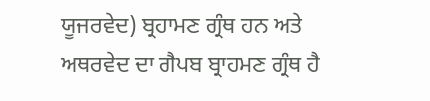ਯੂਜਰਵੇਦ) ਬ੍ਰਹਾਮਣ ਗ੍ਰੰਥ ਹਨ ਅਤੇ ਅਥਰਵੇਦ ਦਾ ਗੈਪਬ ਬ੍ਰਾਹਮਣ ਗ੍ਰੰਥ ਹੈ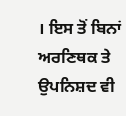। ਇਸ ਤੋਂ ਬਿਨਾਂ ਅਰਣਿਥਕ ਤੇ ਉਪਨਿਸ਼ਦ ਵੀ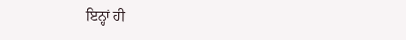ਇਨ੍ਹਾਂ ਹੀ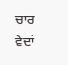ਚਾਰ ਵੇਦਾਂ